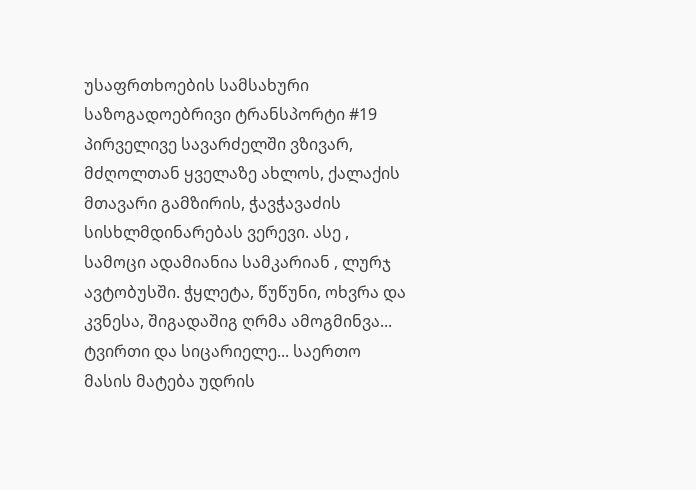უსაფრთხოების სამსახური
საზოგადოებრივი ტრანსპორტი #19 პირველივე სავარძელში ვზივარ, მძღოლთან ყველაზე ახლოს, ქალაქის მთავარი გამზირის, ჭავჭავაძის სისხლმდინარებას ვერევი. ასე , სამოცი ადამიანია სამკარიან , ლურჯ ავტობუსში. ჭყლეტა, წუწუნი, ოხვრა და კვნესა, შიგადაშიგ ღრმა ამოგმინვა... ტვირთი და სიცარიელე... საერთო მასის მატება უდრის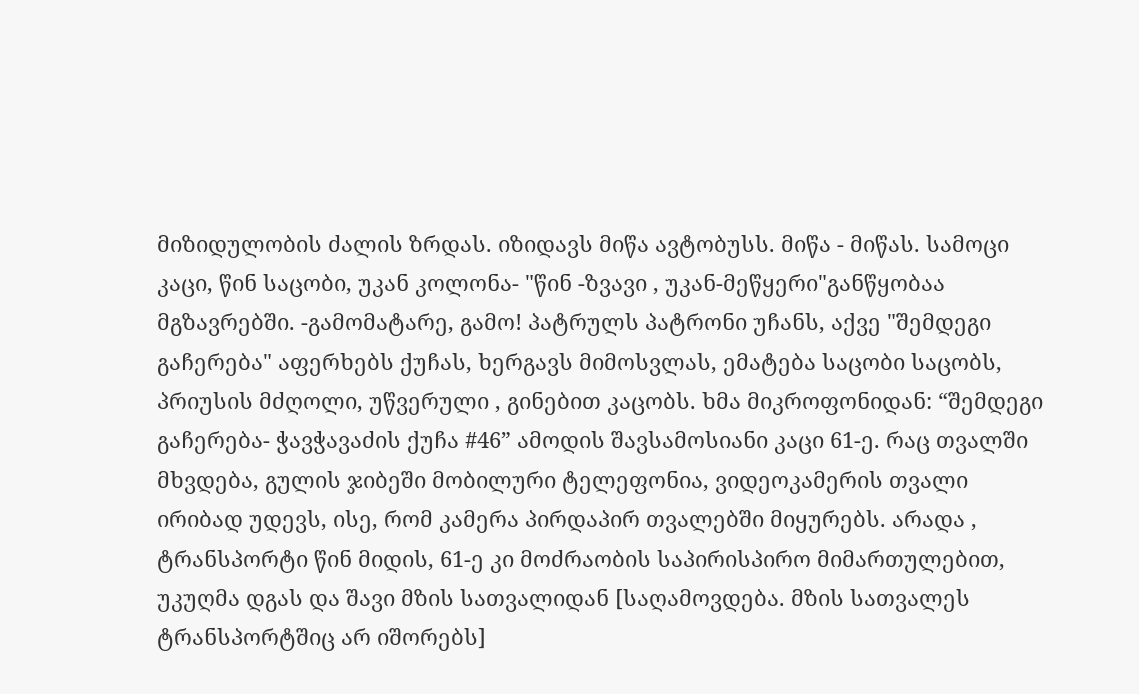მიზიდულობის ძალის ზრდას. იზიდავს მიწა ავტობუსს. მიწა - მიწას. სამოცი კაცი, წინ საცობი, უკან კოლონა- "წინ -ზვავი , უკან-მეწყერი"განწყობაა მგზავრებში. -გამომატარე, გამო! პატრულს პატრონი უჩანს, აქვე "შემდეგი გაჩერება" აფერხებს ქუჩას, ხერგავს მიმოსვლას, ემატება საცობი საცობს, პრიუსის მძღოლი, უწვერული , გინებით კაცობს. ხმა მიკროფონიდან: “შემდეგი გაჩერება- ჭავჭავაძის ქუჩა #46” ამოდის შავსამოსიანი კაცი 61-ე. რაც თვალში მხვდება, გულის ჯიბეში მობილური ტელეფონია, ვიდეოკამერის თვალი ირიბად უდევს, ისე, რომ კამერა პირდაპირ თვალებში მიყურებს. არადა , ტრანსპორტი წინ მიდის, 61-ე კი მოძრაობის საპირისპირო მიმართულებით, უკუღმა დგას და შავი მზის სათვალიდან [საღამოვდება. მზის სათვალეს ტრანსპორტშიც არ იშორებს]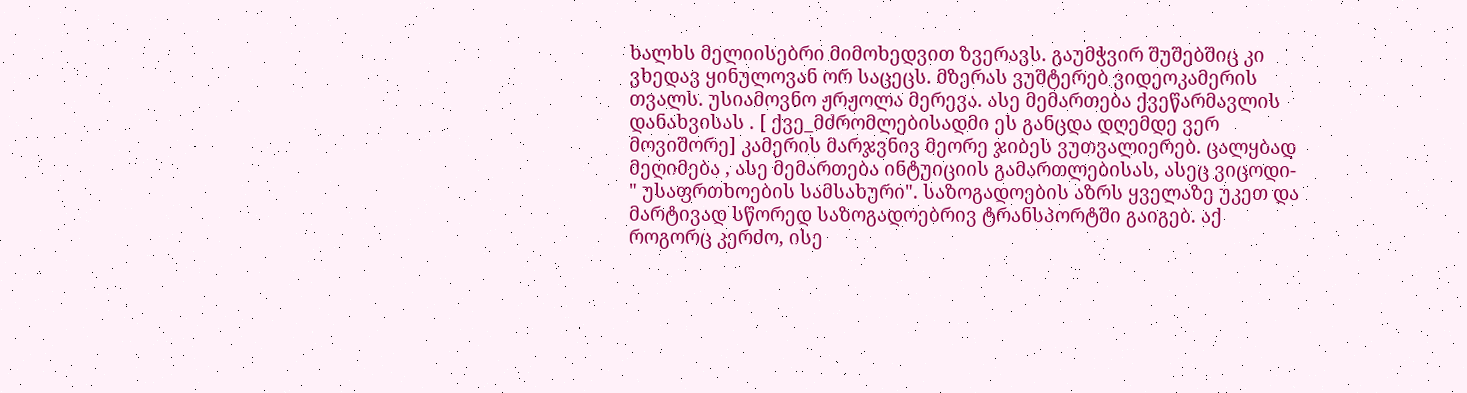ხალხს მელიისებრი მიმოხედვით ზვერავს. გაუმჭვირ შუშებშიც კი ვხედავ ყინულოვან ორ საცეცს. მზერას ვუშტერებ ვიდეოკამერის თვალს. უსიამოვნო ჟრჟოლა მერევა. ასე მემართება ქვეწარმავლის დანახვისას . [ ქვე_მძრომლებისადმი ეს განცდა დღემდე ვერ მოვიშორე] კამერის მარჯვნივ მეორე ჯიბეს ვუთვალიერებ. ცალყბად მეღიმება , ასე მემართება ინტუიციის გამართლებისას, ასეც ვიცოდი- " უსაფრთხოების სამსახური". საზოგადოების აზრს ყველაზე უკეთ და მარტივად სწორედ საზოგადოებრივ ტრანსპორტში გაიგებ. აქ როგორც კერძო, ისე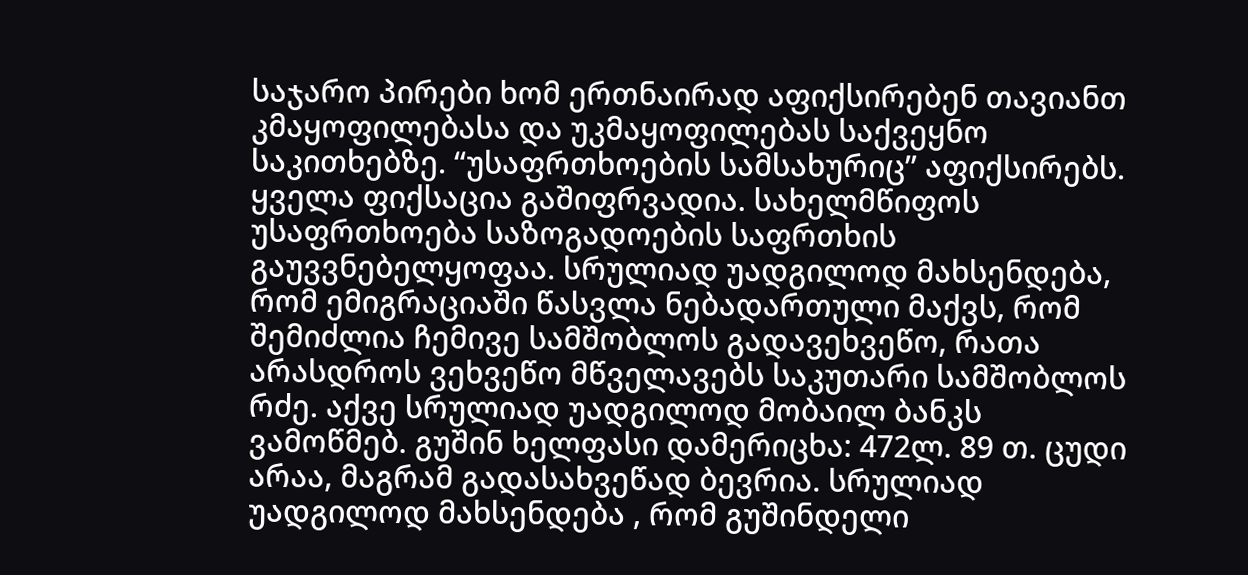საჯარო პირები ხომ ერთნაირად აფიქსირებენ თავიანთ კმაყოფილებასა და უკმაყოფილებას საქვეყნო საკითხებზე. “უსაფრთხოების სამსახურიც” აფიქსირებს. ყველა ფიქსაცია გაშიფრვადია. სახელმწიფოს უსაფრთხოება საზოგადოების საფრთხის გაუვვნებელყოფაა. სრულიად უადგილოდ მახსენდება, რომ ემიგრაციაში წასვლა ნებადართული მაქვს, რომ შემიძლია ჩემივე სამშობლოს გადავეხვეწო, რათა არასდროს ვეხვეწო მწველავებს საკუთარი სამშობლოს რძე. აქვე სრულიად უადგილოდ მობაილ ბანკს ვამოწმებ. გუშინ ხელფასი დამერიცხა: 472ლ. 89 თ. ცუდი არაა, მაგრამ გადასახვეწად ბევრია. სრულიად უადგილოდ მახსენდება , რომ გუშინდელი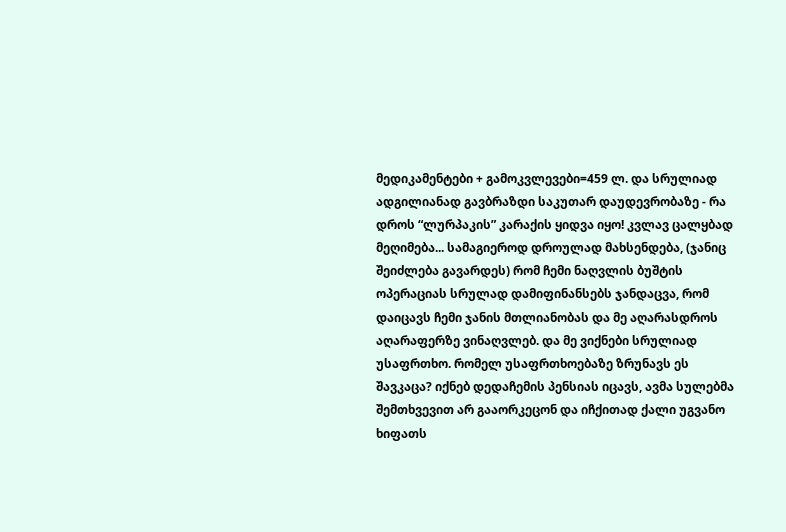მედიკამენტები + გამოკვლევები=459 ლ. და სრულიად ადგილიანად გავბრაზდი საკუთარ დაუდევრობაზე - რა დროს “ლურპაკის” კარაქის ყიდვა იყო! კვლავ ცალყბად მეღიმება... სამაგიეროდ დროულად მახსენდება, (ჯანიც შეიძლება გავარდეს) რომ ჩემი ნაღვლის ბუშტის ოპერაციას სრულად დამიფინანსებს ჯანდაცვა, რომ დაიცავს ჩემი ჯანის მთლიანობას და მე აღარასდროს აღარაფერზე ვინაღვლებ. და მე ვიქნები სრულიად უსაფრთხო. რომელ უსაფრთხოებაზე ზრუნავს ეს შავკაცა? იქნებ დედაჩემის პენსიას იცავს, ავმა სულებმა შემთხვევით არ გააორკეცონ და იჩქითად ქალი უგვანო ხიფათს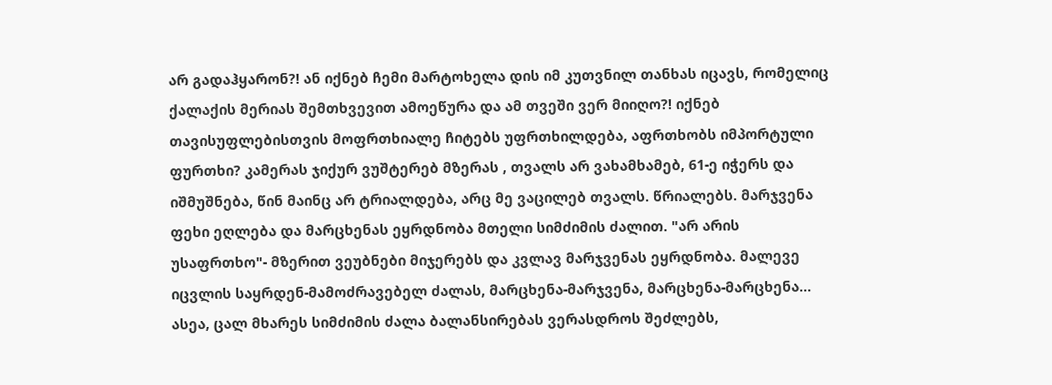არ გადაჰყარონ?! ან იქნებ ჩემი მარტოხელა დის იმ კუთვნილ თანხას იცავს, რომელიც ქალაქის მერიას შემთხვევით ამოეწურა და ამ თვეში ვერ მიიღო?! იქნებ თავისუფლებისთვის მოფრთხიალე ჩიტებს უფრთხილდება, აფრთხობს იმპორტული ფურთხი? კამერას ჯიქურ ვუშტერებ მზერას , თვალს არ ვახამხამებ, 61-ე იჭერს და იშმუშნება, წინ მაინც არ ტრიალდება, არც მე ვაცილებ თვალს. წრიალებს. მარჯვენა ფეხი ეღლება და მარცხენას ეყრდნობა მთელი სიმძიმის ძალით. "არ არის უსაფრთხო"- მზერით ვეუბნები მიჯერებს და კვლავ მარჯვენას ეყრდნობა. მალევე იცვლის საყრდენ-მამოძრავებელ ძალას, მარცხენა-მარჯვენა, მარცხენა-მარცხენა... ასეა, ცალ მხარეს სიმძიმის ძალა ბალანსირებას ვერასდროს შეძლებს,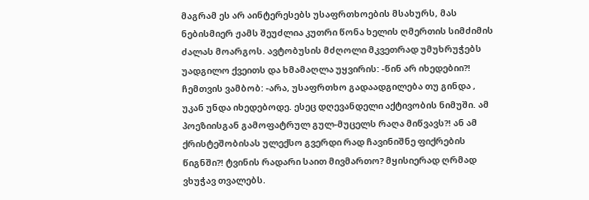მაგრამ ეს არ აინტერესებს უსაფრთხოების მსახურს, მას ნებისმიერ ჟამს შეუძლია კუთრი წონა ხელის ღმერთის სიმძიმის ძალას მოარგოს. ავტობუსის მძღოლი მკვეთრად უმუხრუჭებს უადგილო ქვეითს და ხმამაღლა უყვირის: -წინ არ იხედებიი?! ჩემთვის ვამბობ: -არა, უსაფრთხო გადაადგილება თუ გინდა , უკან უნდა იხედებოდე. ესეც დღევანდელი აქტივობის ნიმუში. ამ პოეზიისგან გამოფატრულ გულ-მუცელს რაღა მიწვავს?! ან ამ ქრისტეშობისას ულექსო გვერდი რად ჩავინიშნე ფიქრების წიგნში?! ტვინის რადარი საით მივმართო? მყისიერად ღრმად ვხუჭავ თვალებს.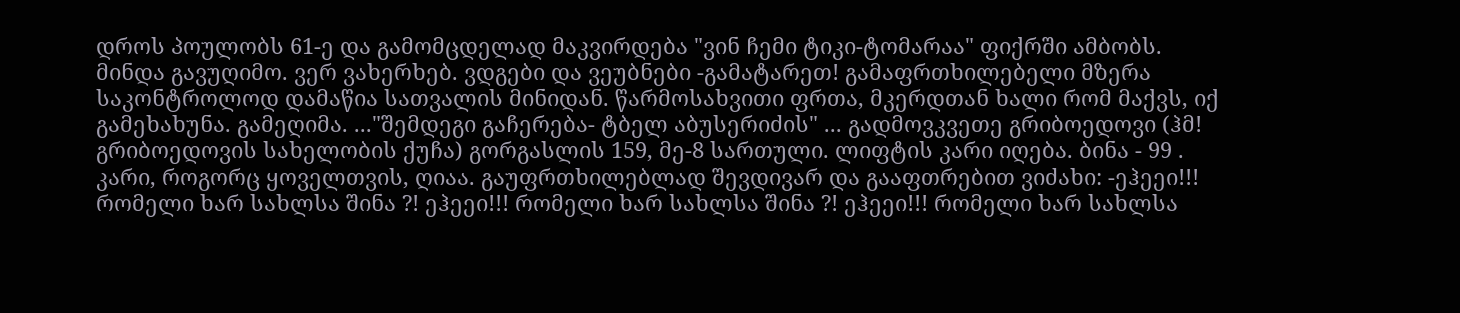დროს პოულობს 61-ე და გამომცდელად მაკვირდება "ვინ ჩემი ტიკი-ტომარაა" ფიქრში ამბობს. მინდა გავუღიმო. ვერ ვახერხებ. ვდგები და ვეუბნები -გამატარეთ! გამაფრთხილებელი მზერა საკონტროლოდ დამაწია სათვალის მინიდან. წარმოსახვითი ფრთა, მკერდთან ხალი რომ მაქვს, იქ გამეხახუნა. გამეღიმა. ..."შემდეგი გაჩერება- ტბელ აბუსერიძის" ... გადმოვკვეთე გრიბოედოვი (ჰმ! გრიბოედოვის სახელობის ქუჩა) გორგასლის 159, მე-8 სართული. ლიფტის კარი იღება. ბინა - 99 . კარი, როგორც ყოველთვის, ღიაა. გაუფრთხილებლად შევდივარ და გააფთრებით ვიძახი: -ეჰეეი!!! რომელი ხარ სახლსა შინა ?! ეჰეეი!!! რომელი ხარ სახლსა შინა ?! ეჰეეი!!! რომელი ხარ სახლსა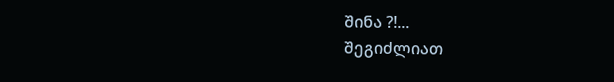შინა ?!...
შეგიძლიათ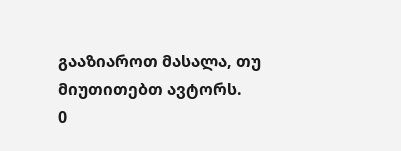გააზიაროთ მასალა, თუ მიუთითებთ ავტორს.
0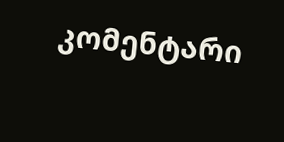კომენტარი